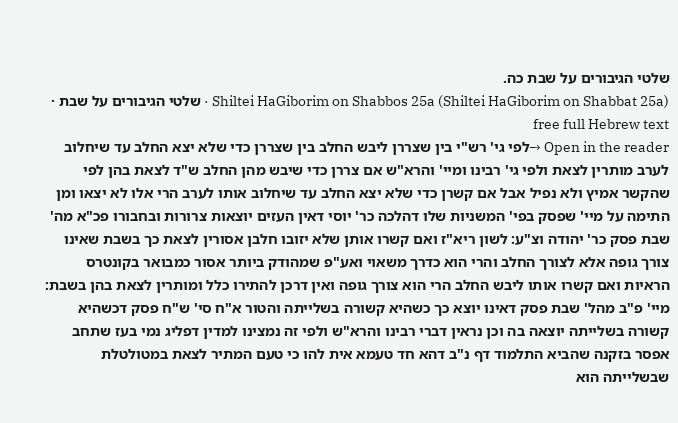שלטי הגיבורים על שבת כה.
Shiltei HaGiborim on Shabbos 25a (Shiltei HaGiborim on Shabbat 25a) · שלטי הגיבורים על שבת · free full Hebrew text
Open in the reader →לפי גי' רש"י בין שצררן ליבש החלב בין שצררן כדי שלא יצא החלב עד שיחלוב לערב מותרין לצאת ולפי גי' רבינו ומיי' והרא"ש אם צררן כדי שיבש מהן החלב ש"ד לצאת בהן לפי שהקשר אמיץ ולא נפיל אבל אם קשרן כדי שלא יצא החלב עד שיחלוב אותו לערב הרי אלו לא יצאו ומן התימה על מיי' שפסק בפי' המשניות שלו דהלכה כר' יוסי דאין העזים יוצאות צרורות ובחבורו פכ"א מה' שבת פסק כר' יהודה וצ"ע: לשון ריא"ז ואם קשרו אותן שלא יזובו חלבן אסורין לצאת כך בשבת שאינו צורך גופה אלא לצורך החלב והרי הוא כדרך משאוי ואע"פ שמהודק ביותר אסור כמבואר בקונטרס הראיות ואם קשרו אותו ליבש החלב הרי הוא צורך גופה ואין דרכן להתירו כלל ומותרין לצאת בהן בשבת:
מיי' פ"ב מהל' שבת פסק דאינו יוצא כך כשהיא קשורה בשלייתה והטור א"ח סי' ש"ח פסק דכשהיא קשורה בשלייתה יוצאה בה וכן נראין דברי רבינו והרא"ש ולפי זה נמצינו למדין דפליג נמי בעז שתחב אפסר בזקנה שהביא התלמוד דף נ"ב דהא חד טעמא אית להו כי טעם המתיר לצאת במטולטלת שבשלייתה הוא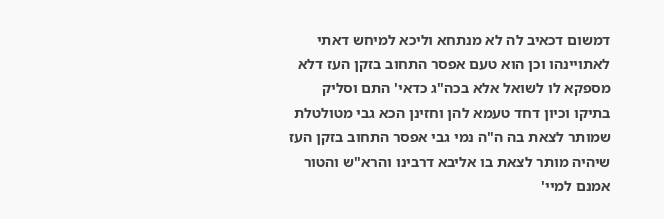דמשום דכאיב לה לא מנתחא וליכא למיחש דאתי לאתויינהו וכן הוא טעם אפסר התחוב בזקן העז דלא מספקא לו לשואל אלא בכה"ג כדאי' התם וסליק בתיקו וכיון דחד טעמא להן וחזינן הכא גבי מטולטלת שמותר לצאת בה ה"ה נמי גבי אפסר התחוב בזקן העז שיהיה מותר לצאת בו אליבא דרבינו והרא"ש והטור אמנם למיי'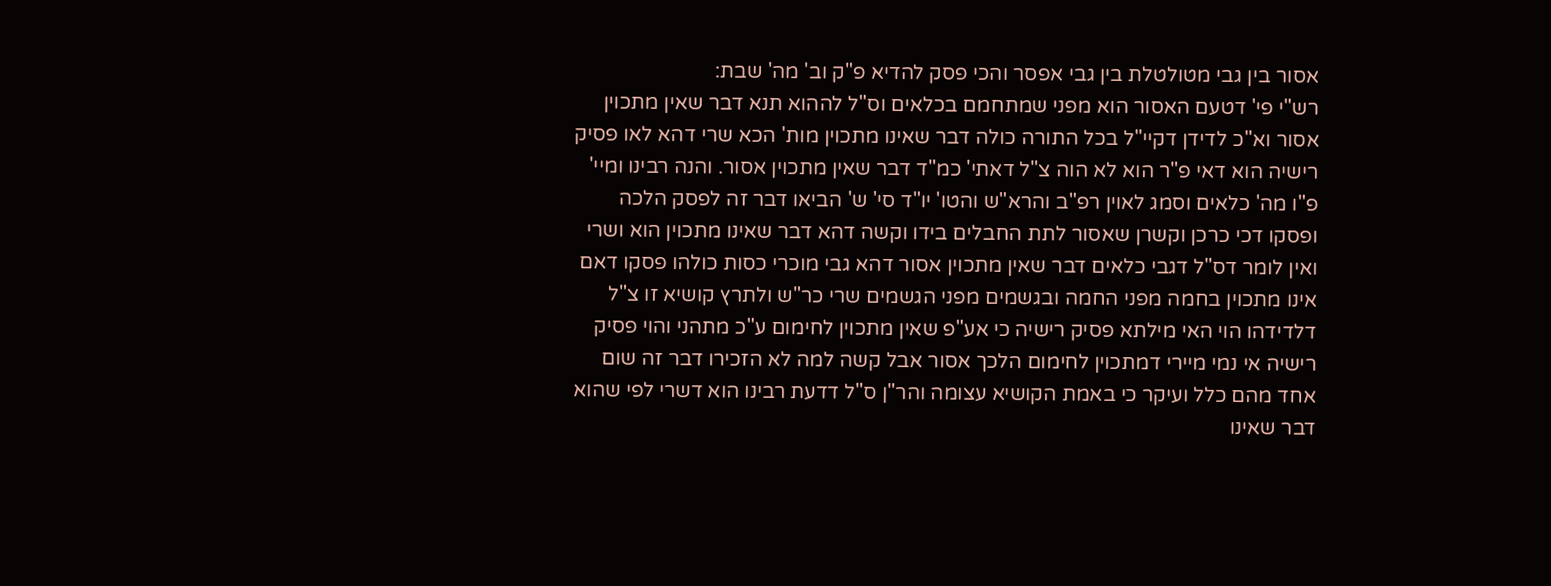אסור בין גבי מטולטלת בין גבי אפסר והכי פסק להדיא פ"ק וב' מה' שבת:
רש"י פי' דטעם האסור הוא מפני שמתחמם בכלאים וס"ל לההוא תנא דבר שאין מתכוין אסור וא"כ לדידן דקיי"ל בכל התורה כולה דבר שאינו מתכוין מות' הכא שרי דהא לאו פסיק רישיה הוא דאי פ"ר הוא לא הוה צ"ל דאתי' כמ"ד דבר שאין מתכוין אסור. והנה רבינו ומיי' פ"ו מה' כלאים וסמג לאוין רפ"ב והרא"ש והטו' יו"ד סי' ש' הביאו דבר זה לפסק הלכה ופסקו דכי כרכן וקשרן שאסור לתת החבלים בידו וקשה דהא דבר שאינו מתכוין הוא ושרי ואין לומר דס"ל דגבי כלאים דבר שאין מתכוין אסור דהא גבי מוכרי כסות כולהו פסקו דאם אינו מתכוין בחמה מפני החמה ובגשמים מפני הגשמים שרי כר"ש ולתרץ קושיא זו צ"ל דלדידהו הוי האי מילתא פסיק רישיה כי אע"פ שאין מתכוין לחימום ע"כ מתהני והוי פסיק רישיה אי נמי מיירי דמתכוין לחימום הלכך אסור אבל קשה למה לא הזכירו דבר זה שום אחד מהם כלל ועיקר כי באמת הקושיא עצומה והר"ן ס"ל דדעת רבינו הוא דשרי לפי שהוא דבר שאינו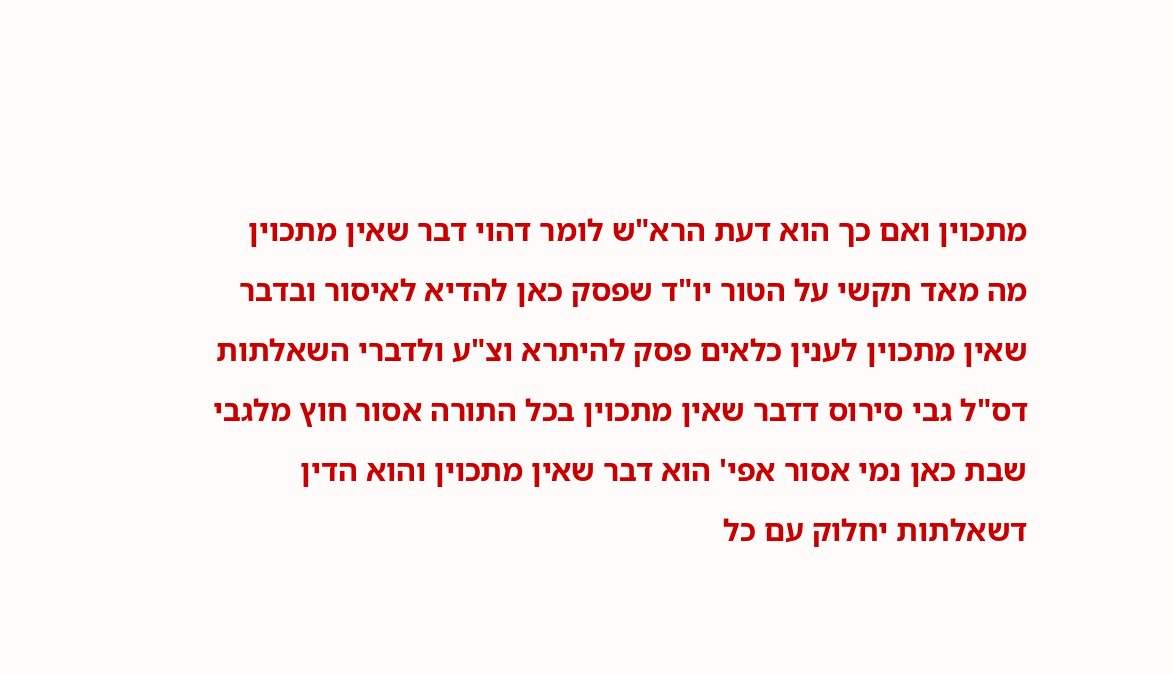מתכוין ואם כך הוא דעת הרא"ש לומר דהוי דבר שאין מתכוין מה מאד תקשי על הטור יו"ד שפסק כאן להדיא לאיסור ובדבר שאין מתכוין לענין כלאים פסק להיתרא וצ"ע ולדברי השאלתות דס"ל גבי סירוס דדבר שאין מתכוין בכל התורה אסור חוץ מלגבי שבת כאן נמי אסור אפי' הוא דבר שאין מתכוין והוא הדין דשאלתות יחלוק עם כל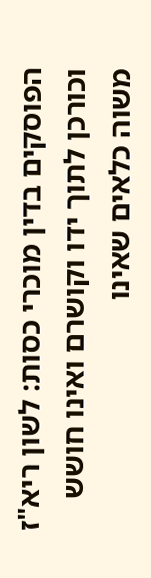הפוסקים בדין מוכרי כסות: לשון ריא"ז וכורכן לתוך ידו וקושרם ואינו חושש משוה כלאים שאינו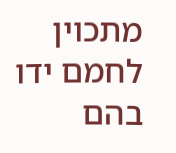מתכוין לחמם ידו בהם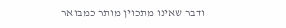ודבר שאינו מתכוין מותר כמבואר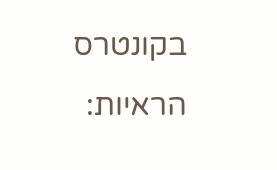בקונטרס הראיות: